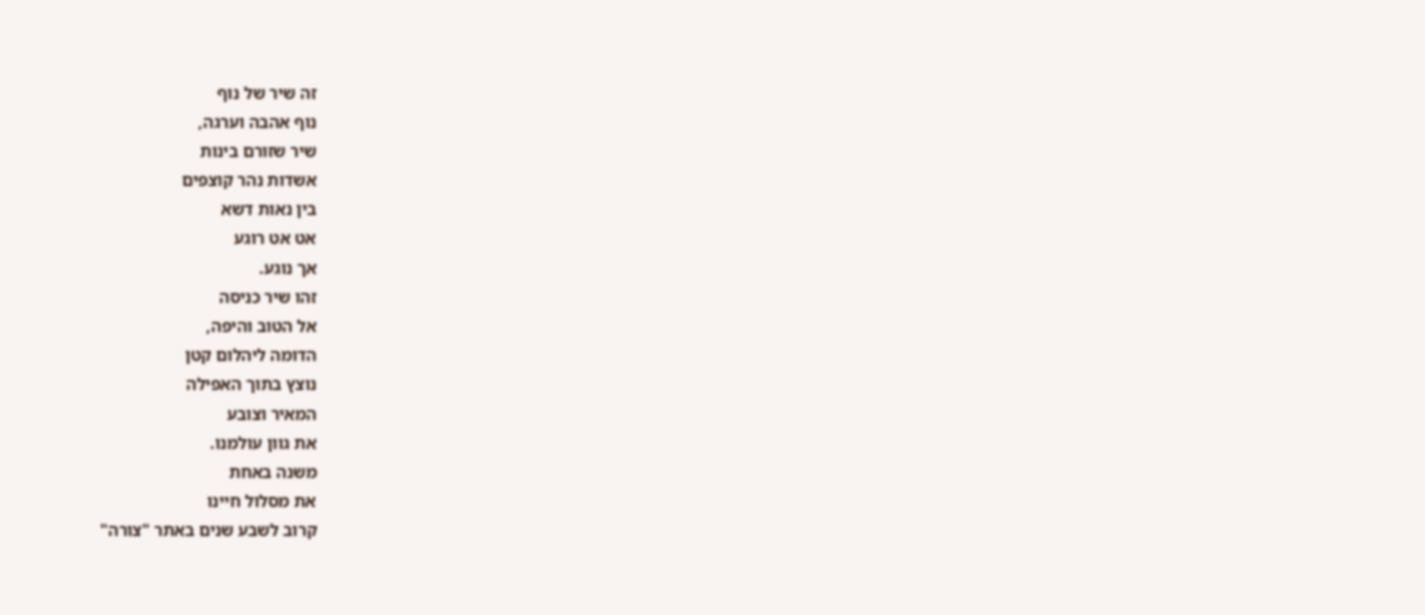זה שיר של נוף
נוף אהבה וערגה,
שיר שזורם בינות
אשדות נהר קוצפים
בין נאות דשא
אט אט רוגע
אך נוגע.
זהו שיר כניסה
אל הטוב והיפה,
הדומה ליהלום קטן
נוצץ בתוך האפילה
המאיר וצובע
את גוון עולמנו.
משנה באחת
את מסלול חיינו
קרוב לשבע שנים באתר "צורה"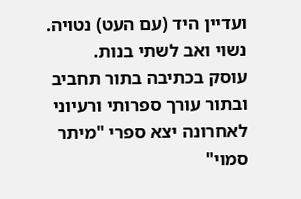ועדיין היד (עם העט) נטויה.
נשוי ואב לשתי בנות.
עוסק בכתיבה בתור תחביב ובתור עורך ספרותי ורעיוני
לאחרונה יצא ספרי "מיתר סמוי"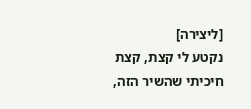[ליצירה]
נקטע לי קצת, קצת חיכיתי שהשיר הזה,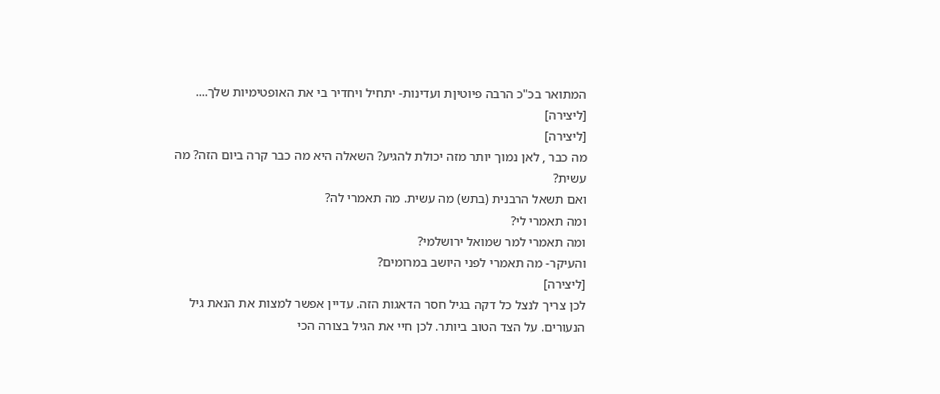המתואר בכ"כ הרבה פיוטיןת ועדינות- יתחיל ויחדיר בי את האופטימיות שלך....
[ליצירה]
[ליצירה]
מה כבר , לאן נמוך יותר מזה יכולת להגיע? השאלה היא מה כבר קרה ביום הזה? מה עשית?
ואם תשאל הרבנית (בתש) מה עשית. מה תאמרי לה?
ומה תאמרי לי?
ומה תאמרי למר שמואל ירושלמי?
והעיקר- מה תאמרי לפני היושב במרומים?
[ליצירה]
לכן צריך לנצל כל דקה בגיל חסר הדאגות הזה. עדיין אפשר למצות את הנאת גיל הנעורים. על הצד הטוב ביותר. לכן חיי את הגיל בצורה הכי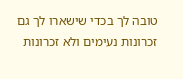טובה לך בכדי שישארו לך גם זכרונות נעימים ולא זכרונות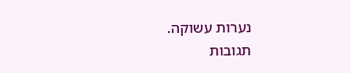נערות עשוקה.
תגובות